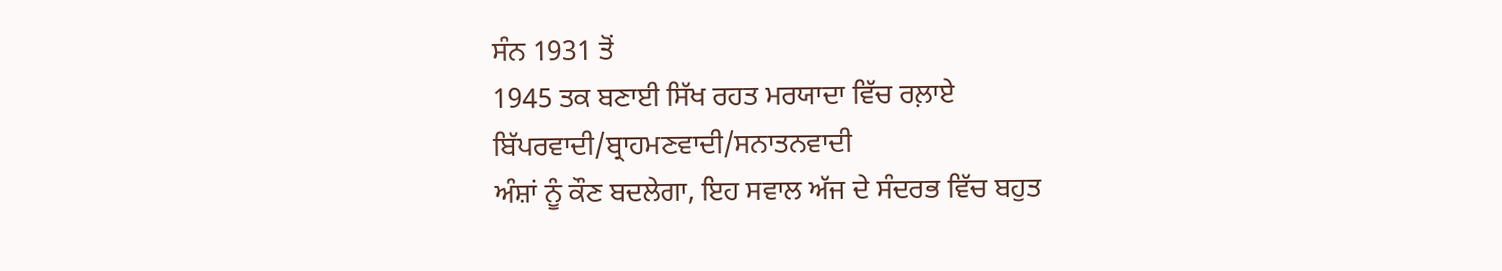ਸੰਨ 1931 ਤੋਂ
1945 ਤਕ ਬਣਾਈ ਸਿੱਖ ਰਹਤ ਮਰਯਾਦਾ ਵਿੱਚ ਰਲ਼ਾਏ ਬਿੱਪਰਵਾਦੀ/ਬ੍ਰਾਹਮਣਵਾਦੀ/ਸਨਾਤਨਵਾਦੀ
ਅੰਸ਼ਾਂ ਨੂੰ ਕੌਣ ਬਦਲੇਗਾ, ਇਹ ਸਵਾਲ ਅੱਜ ਦੇ ਸੰਦਰਭ ਵਿੱਚ ਬਹੁਤ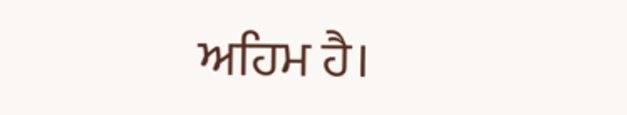ਅਹਿਮ ਹੈ।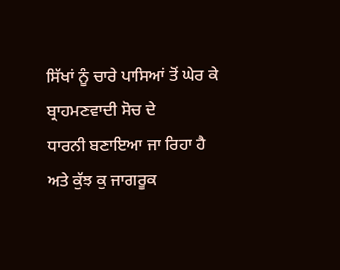ਸਿੱਖਾਂ ਨੂੰ ਚਾਰੇ ਪਾਸਿਆਂ ਤੋਂ ਘੇਰ ਕੇ ਬ੍ਰਾਹਮਣਵਾਦੀ ਸੋਚ ਦੇ
ਧਾਰਨੀ ਬਣਾਇਆ ਜਾ ਰਿਹਾ ਹੈ ਅਤੇ ਕੁੱਝ ਕੁ ਜਾਗਰੂਕ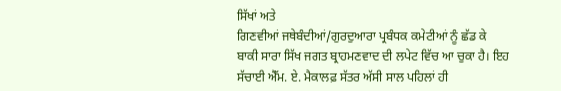ਸਿੱਖਾਂ ਅਤੇ
ਗਿਣਵੀਆਂ ਜਥੇਬੰਦੀਆਂ/ਗੁਰਦੁਆਰਾ ਪ੍ਰਬੰਧਕ ਕਮੇਟੀਆਂ ਨੂੰ ਛੱਡ ਕੇ
ਬਾਕੀ ਸਾਰਾ ਸਿੱਖ ਜਗਤ ਬ੍ਰਾਹਮਣਵਾਦ ਦੀ ਲਪੇਟ ਵਿੱਚ ਆ ਚੁਕਾ ਹੈ। ਇਹ
ਸੱਚਾਈ ਐੱਮ. ਏ. ਮੈਕਾਲਫ਼ ਸੱਤਰ ਅੱਸੀ ਸਾਲ ਪਹਿਲਾਂ ਹੀ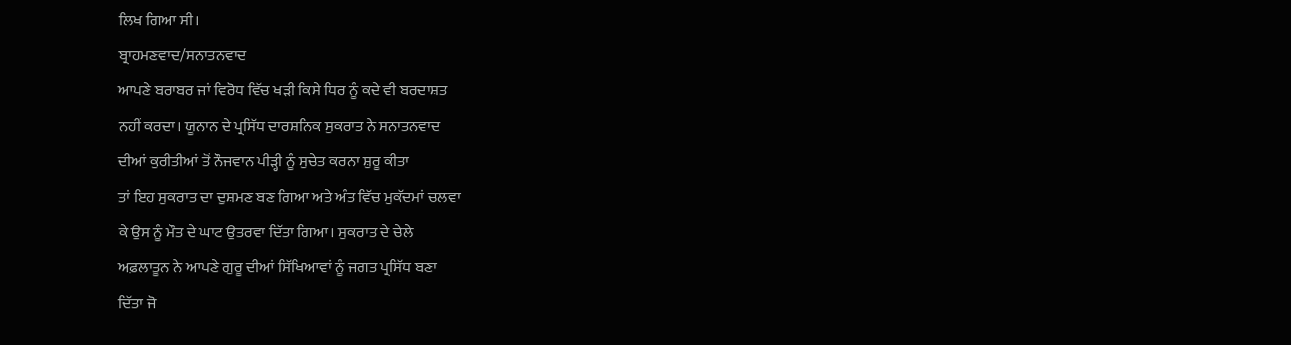ਲਿਖ ਗਿਆ ਸੀ।
ਬ੍ਰਾਹਮਣਵਾਦ/ਸਨਾਤਨਵਾਦ
ਆਪਣੇ ਬਰਾਬਰ ਜਾਂ ਵਿਰੋਧ ਵਿੱਚ ਖੜੀ ਕਿਸੇ ਧਿਰ ਨੂੰ ਕਦੇ ਵੀ ਬਰਦਾਸ਼ਤ
ਨਹੀਂ ਕਰਦਾ। ਯੂਨਾਨ ਦੇ ਪ੍ਰਸਿੱਧ ਦਾਰਸ਼ਨਿਕ ਸੁਕਰਾਤ ਨੇ ਸਨਾਤਨਵਾਦ
ਦੀਆਂ ਕੁਰੀਤੀਆਂ ਤੋਂ ਨੌਜਵਾਨ ਪੀੜ੍ਹੀ ਨੂੰ ਸੁਚੇਤ ਕਰਨਾ ਸ਼ੁਰੂ ਕੀਤਾ
ਤਾਂ ਇਹ ਸੁਕਰਾਤ ਦਾ ਦੁਸ਼ਮਣ ਬਣ ਗਿਆ ਅਤੇ ਅੰਤ ਵਿੱਚ ਮੁਕੱਦਮਾਂ ਚਲਵਾ
ਕੇ ਉਸ ਨੂੰ ਮੌਤ ਦੇ ਘਾਟ ਉਤਰਵਾ ਦਿੱਤਾ ਗਿਆ। ਸੁਕਰਾਤ ਦੇ ਚੇਲੇ
ਅਫ਼ਲਾਤੂਨ ਨੇ ਆਪਣੇ ਗੁਰੂ ਦੀਆਂ ਸਿੱਖਿਆਵਾਂ ਨੂੰ ਜਗਤ ਪ੍ਰਸਿੱਧ ਬਣਾ
ਦਿੱਤਾ ਜੋ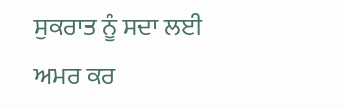ਸੁਕਰਾਤ ਨੂੰ ਸਦਾ ਲਈ ਅਮਰ ਕਰ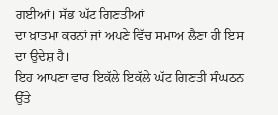ਗਈਆਂ। ਸੱਭ ਘੱਟ ਗਿਣਤੀਆਂ
ਦਾ ਖ਼ਾਤਮਾ ਕਰਨਾਂ ਜਾਂ ਅਪਣੇ ਵਿੱਚ ਸਮਾਅ ਲੈਣਾ ਹੀ ਇਸ ਦਾ ਉਦੇਸ਼ ਹੈ।
ਇਹ ਆਪਣਾ ਵਾਰ ਇਕੱਲੇ ਇਕੱਲੇ ਘੱਟ ਗਿਣਤੀ ਸੰਘਠਨ ਉੱਤੇ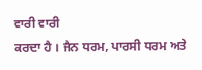ਵਾਰੀ ਵਾਰੀ
ਕਰਦਾ ਹੈ । ਜੈਨ ਧਰਮ, ਪਾਰਸੀ ਧਰਮ ਅਤੇ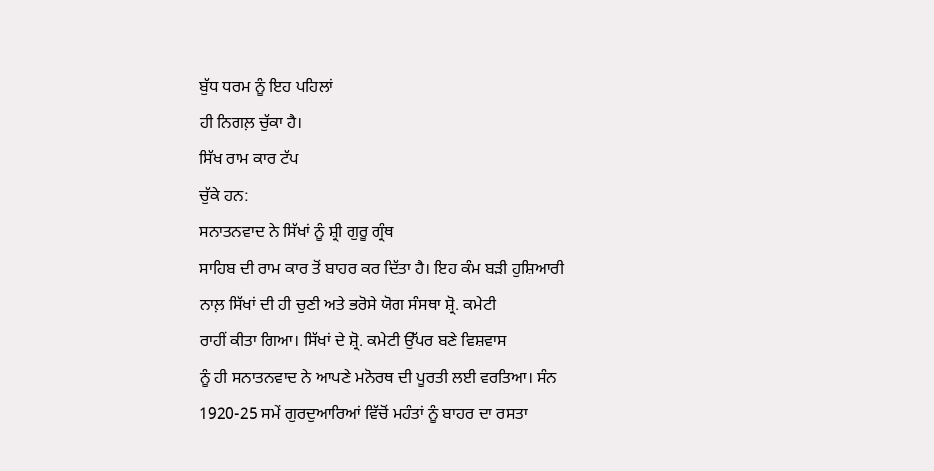ਬੁੱਧ ਧਰਮ ਨੂੰ ਇਹ ਪਹਿਲਾਂ
ਹੀ ਨਿਗਲ਼ ਚੁੱਕਾ ਹੈ।
ਸਿੱਖ ਰਾਮ ਕਾਰ ਟੱਪ
ਚੁੱਕੇ ਹਨ:
ਸਨਾਤਨਵਾਦ ਨੇ ਸਿੱਖਾਂ ਨੂੰ ਸ਼੍ਰੀ ਗੁਰੂ ਗ੍ਰੰਥ
ਸਾਹਿਬ ਦੀ ਰਾਮ ਕਾਰ ਤੋਂ ਬਾਹਰ ਕਰ ਦਿੱਤਾ ਹੈ। ਇਹ ਕੰਮ ਬੜੀ ਹੁਸ਼ਿਆਰੀ
ਨਾਲ਼ ਸਿੱਖਾਂ ਦੀ ਹੀ ਚੁਣੀ ਅਤੇ ਭਰੋਸੇ ਯੋਗ ਸੰਸਥਾ ਸ਼੍ਰੋ. ਕਮੇਟੀ
ਰਾਹੀਂ ਕੀਤਾ ਗਿਆ। ਸਿੱਖਾਂ ਦੇ ਸ਼੍ਰੋ. ਕਮੇਟੀ ਉੱਪਰ ਬਣੇ ਵਿਸ਼ਵਾਸ
ਨੂੰ ਹੀ ਸਨਾਤਨਵਾਦ ਨੇ ਆਪਣੇ ਮਨੋਰਥ ਦੀ ਪੂਰਤੀ ਲਈ ਵਰਤਿਆ। ਸੰਨ
1920-25 ਸਮੇਂ ਗੁਰਦੁਆਰਿਆਂ ਵਿੱਚੋਂ ਮਹੰਤਾਂ ਨੂੰ ਬਾਹਰ ਦਾ ਰਸਤਾ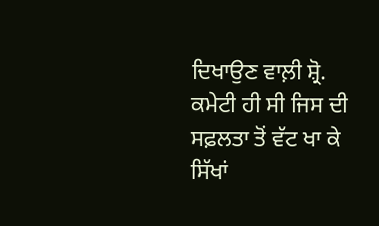ਦਿਖਾਉਣ ਵਾਲ਼ੀ ਸ਼੍ਰੋ. ਕਮੇਟੀ ਹੀ ਸੀ ਜਿਸ ਦੀ ਸਫ਼ਲਤਾ ਤੋਂ ਵੱਟ ਖਾ ਕੇ
ਸਿੱਖਾਂ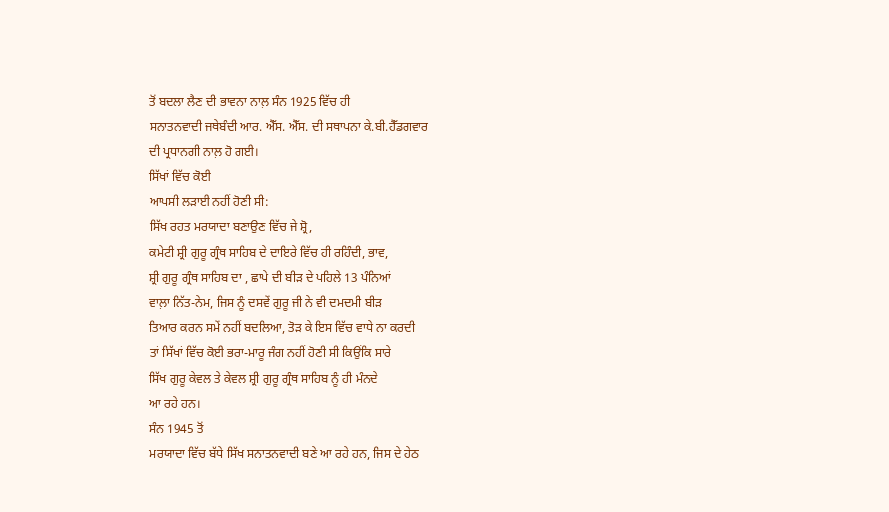ਤੋਂ ਬਦਲਾ ਲੈਣ ਦੀ ਭਾਵਨਾ ਨਾਲ਼ ਸੰਨ 1925 ਵਿੱਚ ਹੀ
ਸਨਾਤਨਵਾਦੀ ਜਥੇਬੰਦੀ ਆਰ. ਐੱਸ. ਐੱਸ. ਦੀ ਸਥਾਪਨਾ ਕੇ.ਬੀ.ਹੈੱਡਗਵਾਰ
ਦੀ ਪ੍ਰਧਾਨਗੀ ਨਾਲ਼ ਹੋ ਗਈ।
ਸਿੱਖਾਂ ਵਿੱਚ ਕੋਈ
ਆਪਸੀ ਲੜਾਈ ਨਹੀਂ ਹੋਣੀ ਸੀ:
ਸਿੱਖ ਰਹਤ ਮਰਯਾਦਾ ਬਣਾਉਣ ਵਿੱਚ ਜੇ ਸ਼੍ਰੋ,
ਕਮੇਟੀ ਸ਼੍ਰੀ ਗੁਰੂ ਗ੍ਰੰਥ ਸਾਹਿਬ ਦੇ ਦਾਇਰੇ ਵਿੱਚ ਹੀ ਰਹਿੰਦੀ, ਭਾਵ,
ਸ਼੍ਰੀ ਗੁਰੂ ਗ੍ਰੰਥ ਸਾਹਿਬ ਦਾ , ਛਾਪੇ ਦੀ ਬੀੜ ਦੇ ਪਹਿਲੇ 13 ਪੰਨਿਆਂ
ਵਾਲ਼ਾ ਨਿੱਤ-ਨੇਮ, ਜਿਸ ਨੂੰ ਦਸਵੇਂ ਗੁਰੂ ਜੀ ਨੇ ਵੀ ਦਮਦਮੀ ਬੀੜ
ਤਿਆਰ ਕਰਨ ਸਮੇਂ ਨਹੀਂ ਬਦਲਿਆ, ਤੋੜ ਕੇ ਇਸ ਵਿੱਚ ਵਾਧੇ ਨਾ ਕਰਦੀ
ਤਾਂ ਸਿੱਖਾਂ ਵਿੱਚ ਕੋਈ ਭਰਾ-ਮਾਰੂ ਜੰਗ ਨਹੀਂ ਹੋਣੀ ਸੀ ਕਿਉਂਕਿ ਸਾਰੇ
ਸਿੱਖ ਗੁਰੂ ਕੇਵਲ ਤੇ ਕੇਵਲ ਸ਼੍ਰੀ ਗੁਰੂ ਗ੍ਰੰਥ ਸਾਹਿਬ ਨੂੰ ਹੀ ਮੰਨਦੇ
ਆ ਰਹੇ ਹਨ।
ਸੰਨ 1945 ਤੋਂ
ਮਰਯਾਦਾ ਵਿੱਚ ਬੱਧੇ ਸਿੱਖ ਸਨਾਤਨਵਾਦੀ ਬਣੇ ਆ ਰਹੇ ਹਨ, ਜਿਸ ਦੇ ਹੇਠ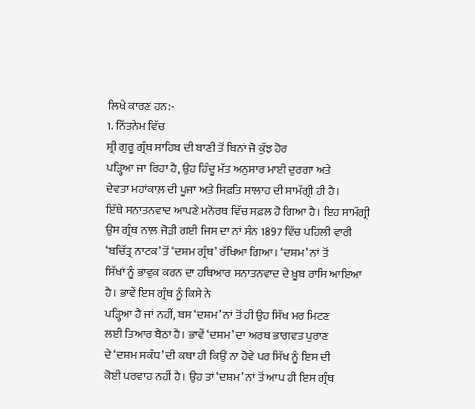ਲਿਖੇ ਕਾਰਣ ਹਨ:-
1. ਨਿੱਤਨੇਮ ਵਿੱਚ
ਸ਼੍ਰੀ ਗੁਰੂ ਗ੍ਰੰਥ ਸਾਹਿਬ ਦੀ ਬਾਣੀ ਤੋਂ ਬਿਨਾਂ ਜੋ ਕੁੱਝ ਹੋਰ
ਪੜ੍ਹਿਆ ਜਾ ਰਿਹਾ ਹੈ, ਉਹ ਹਿੰਦੂ ਮੱਤ ਅਨੁਸਾਰ ਮਾਈ ਦੁਰਗਾ ਅਤੇ
ਦੇਵਤਾ ਮਹਾਂਕਾਲ਼ ਦੀ ਪੂਜਾ ਅਤੇ ਸਿਫ਼ਤਿ ਸਾਲਾਹ ਦੀ ਸਾਮੱਗ੍ਰੀ ਹੀ ਹੈ।
ਇੱਥੇ ਸਨਾਤਨਵਾਦ ਆਪਣੇ ਮਨੋਰਥ ਵਿੱਚ ਸਫ਼ਲ ਹੋ ਗਿਆ ਹੈ। ਇਹ ਸਾਮੱਗ੍ਰੀ
ਉਸ ਗ੍ਰੰਥ ਨਾਲ਼ ਜੋੜੀ ਗਈ ਜਿਸ ਦਾ ਨਾਂ ਸੰਨ 1897 ਵਿੱਚ ਪਹਿਲੀ ਵਾਰੀ
‘ਬਚਿੱਤ੍ਰ ਨਾਟਕ’ ਤੋਂ ‘ਦਸ਼ਮ ਗ੍ਰੰਥ’ ਰੱਖਿਆ ਗਿਆ। ‘ਦਸ਼ਮ’ ਨਾਂ ਤੋਂ
ਸਿੱਖਾਂ ਨੂੰ ਭਾਵੁਕ ਕਰਨ ਦਾ ਹਥਿਆਰ ਸਨਾਤਨਵਾਦ ਦੇ ਖ਼ੂਬ ਰਾਸਿ ਆਇਆ
ਹੈ। ਭਾਵੇਂ ਇਸ ਗ੍ਰੰਥ ਨੂੰ ਕਿਸੇ ਨੇ
ਪੜ੍ਹਿਆ ਹੈ ਜਾਂ ਨਹੀਂ, ਬਸ ‘ਦਸ਼ਮ’ ਨਾਂ ਤੋਂ ਹੀ ਉਹ ਸਿੱਖ ਮਰ ਮਿਟਣ
ਲਈ ਤਿਆਰ ਬੈਠਾ ਹੈ। ਭਾਵੇਂ ‘ਦਸ਼ਮ’ ਦਾ ਅਰਥ ਭਾਗਵਤ ਪੁਰਾਣ
ਦੇ ‘ਦਸ਼ਮ ਸਕੰਧ’ ਦੀ ਕਥਾ ਹੀ ਕਿਉਂ ਨਾ ਹੋਵੇ ਪਰ ਸਿੱਖ ਨੂੰ ਇਸ ਦੀ
ਕੋਈ ਪਰਵਾਹ ਨਹੀਂ ਹੈ। ਉਹ ਤਾਂ ‘ਦਸ਼ਮ’ ਨਾਂ ਤੋਂ ਆਪ ਹੀ ਇਸ ਗ੍ਰੰਥ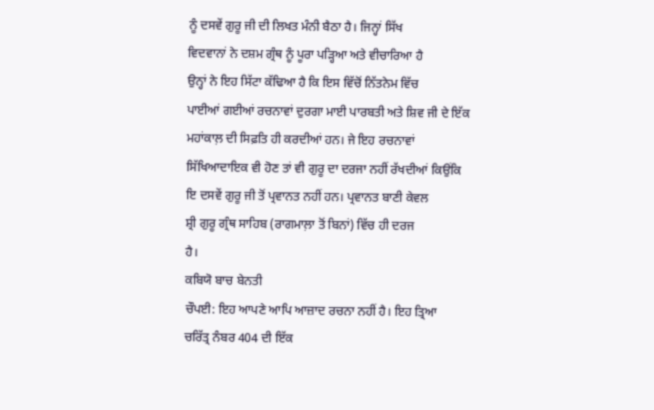ਨੂੰ ਦਸਵੇਂ ਗੁਰੂ ਜੀ ਦੀ ਲਿਖਤ ਮੰਨੀ ਬੈਠਾ ਹੈ। ਜਿਨ੍ਹਾਂ ਸਿੱਖ
ਵਿਦਵਾਨਾਂ ਨੇ ਦਸ਼ਮ ਗ੍ਰੰਥ ਨੂੰ ਪੂਰਾ ਪੜ੍ਹਿਆ ਅਤੇ ਵੀਚਾਰਿਆ ਹੈ
ਉਨ੍ਹਾਂ ਨੇ ਇਹ ਸਿੱਟਾ ਕੱਢਿਆ ਹੈ ਕਿ ਇਸ ਵਿੱਚੋਂ ਨਿੱਤਨੇਮ ਵਿੱਚ
ਪਾਈਆਂ ਗਈਆਂ ਰਚਨਾਵਾਂ ਦੁਰਗਾ ਮਾਈ ਪਾਰਬਤੀ ਅਤੇ ਸ਼ਿਵ ਜੀ ਦੇ ਇੱਕ
ਮਹਾਂਕਾਲ਼ ਦੀ ਸਿਫ਼ਤਿ ਹੀ ਕਰਦੀਆਂ ਹਨ। ਜੇ ਇਹ ਰਚਨਾਵਾਂ
ਸਿੱਖਿਆਦਾਇਕ ਵੀ ਹੋਣ ਤਾਂ ਵੀ ਗੁਰੂ ਦਾ ਦਰਜਾ ਨਹੀਂ ਰੱਖਦੀਆਂ ਕਿਉਂਕਿ
ਇ ਦਸਵੇਂ ਗੁਰੂ ਜੀ ਤੋਂ ਪ੍ਰਵਾਨਤ ਨਹੀਂ ਹਨ। ਪ੍ਰਵਾਨਤ ਬਾਣੀ ਕੇਵਲ
ਸ਼੍ਰੀ ਗੁਰੂ ਗ੍ਰੰਥ ਸਾਹਿਬ (ਰਾਗਮਾਲ਼ਾ ਤੋਂ ਬਿਨਾਂ) ਵਿੱਚ ਹੀ ਦਰਜ
ਹੈ।
ਕਬਿਯੋ ਬਾਚ ਬੇਨਤੀ
ਚੌਪਈ: ਇਹ ਆਪਣੇ ਆਪਿ ਆਜ਼ਾਦ ਰਚਨਾ ਨਹੀਂ ਹੈ। ਇਹ ਤ੍ਰਿਆ
ਚਰਿੱਤ੍ਰ ਨੰਬਰ 404 ਦੀ ਇੱਕ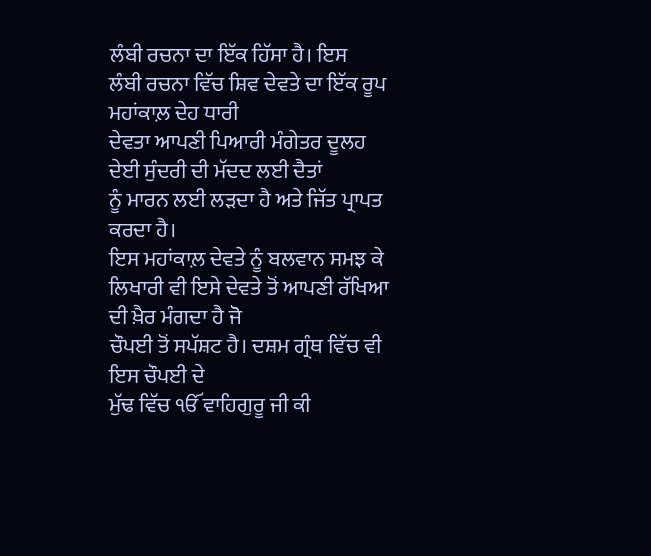ਲੰਬੀ ਰਚਨਾ ਦਾ ਇੱਕ ਹਿੱਸਾ ਹੈ। ਇਸ
ਲੰਬੀ ਰਚਨਾ ਵਿੱਚ ਸ਼ਿਵ ਦੇਵਤੇ ਦਾ ਇੱਕ ਰੂਪ ਮਹਾਂਕਾਲ਼ ਦੇਹ ਧਾਰੀ
ਦੇਵਤਾ ਆਪਣੀ ਪਿਆਰੀ ਮੰਗੇਤਰ ਦੂਲਹ ਦੇਈ ਸੁੰਦਰੀ ਦੀ ਮੱਦਦ ਲਈ ਦੈਤਾਂ
ਨੂੰ ਮਾਰਨ ਲਈ ਲੜਦਾ ਹੈ ਅਤੇ ਜਿੱਤ ਪ੍ਰਾਪਤ ਕਰਦਾ ਹੈ।
ਇਸ ਮਹਾਂਕਾਲ਼ ਦੇਵਤੇ ਨੂੰ ਬਲਵਾਨ ਸਮਝ ਕੇ
ਲਿਖਾਰੀ ਵੀ ਇਸੇ ਦੇਵਤੇ ਤੋਂ ਆਪਣੀ ਰੱਖਿਆ ਦੀ ਖ਼ੈਰ ਮੰਗਦਾ ਹੈ ਜੋ
ਚੌਪਈ ਤੋਂ ਸਪੱਸ਼ਟ ਹੈ। ਦਸ਼ਮ ਗ੍ਰੰਥ ਵਿੱਚ ਵੀ ਇਸ ਚੌਪਈ ਦੇ
ਮੁੱਢ ਵਿੱਚ ੴ ਵਾਹਿਗੁਰੂ ਜੀ ਕੀ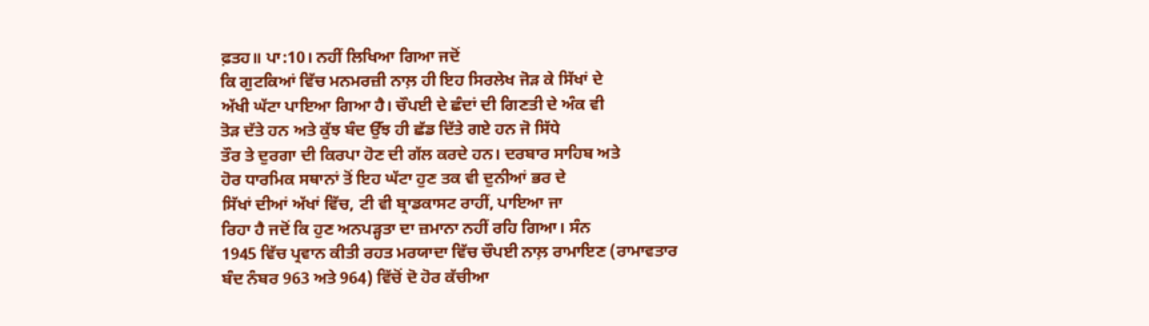ਫ਼ਤਹ॥ ਪਾ:10। ਨਹੀਂ ਲਿਖਿਆ ਗਿਆ ਜਦੋਂ
ਕਿ ਗੁਟਕਿਆਂ ਵਿੱਚ ਮਨਮਰਜ਼ੀ ਨਾਲ਼ ਹੀ ਇਹ ਸਿਰਲੇਖ ਜੋੜ ਕੇ ਸਿੱਖਾਂ ਦੇ
ਅੱਖੀ ਘੱਟਾ ਪਾਇਆ ਗਿਆ ਹੈ। ਚੌਪਈ ਦੇ ਛੰਦਾਂ ਦੀ ਗਿਣਤੀ ਦੇ ਅੰਕ ਵੀ
ਤੋੜ ਦੱਤੇ ਹਨ ਅਤੇ ਕੁੱਝ ਬੰਦ ਉੱਝ ਹੀ ਛੱਡ ਦਿੱਤੇ ਗਏ ਹਨ ਜੋ ਸਿੱਧੇ
ਤੌਰ ਤੇ ਦੁਰਗਾ ਦੀ ਕਿਰਪਾ ਹੋਣ ਦੀ ਗੱਲ ਕਰਦੇ ਹਨ। ਦਰਬਾਰ ਸਾਹਿਬ ਅਤੇ
ਹੋਰ ਧਾਰਮਿਕ ਸਥਾਨਾਂ ਤੋਂ ਇਹ ਘੱਟਾ ਹੁਣ ਤਕ ਵੀ ਦੁਨੀਆਂ ਭਰ ਦੇ
ਸਿੱਖਾਂ ਦੀਆਂ ਅੱਖਾਂ ਵਿੱਚ, ਟੀ ਵੀ ਬ੍ਰਾਡਕਾਸਟ ਰਾਹੀਂ, ਪਾਇਆ ਜਾ
ਰਿਹਾ ਹੈ ਜਦੋਂ ਕਿ ਹੁਣ ਅਨਪੜ੍ਹਤਾ ਦਾ ਜ਼ਮਾਨਾ ਨਹੀਂ ਰਹਿ ਗਿਆ। ਸੰਨ
1945 ਵਿੱਚ ਪ੍ਰਵਾਨ ਕੀਤੀ ਰਹਤ ਮਰਯਾਦਾ ਵਿੱਚ ਚੌਪਈ ਨਾਲ਼ ਰਾਮਾਇਣ (ਰਾਮਾਵਤਾਰ
ਬੰਦ ਨੰਬਰ 963 ਅਤੇ 964) ਵਿੱਚੋਂ ਦੋ ਹੋਰ ਕੱਚੀਆ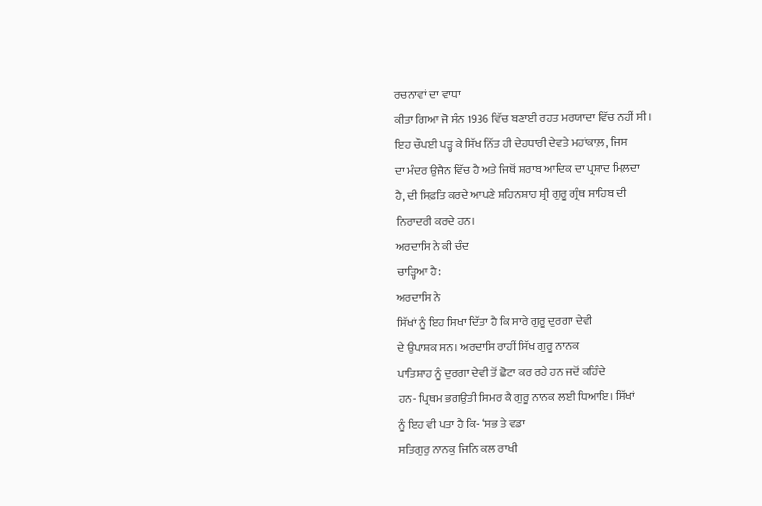ਰਚਨਾਵਾਂ ਦਾ ਵਾਧਾ
ਕੀਤਾ ਗਿਆ ਜੋ ਸੰਨ 1936 ਵਿੱਚ ਬਣਾਈ ਰਹਤ ਮਰਯਾਦਾ ਵਿੱਚ ਨਹੀਂ ਸੀ।
ਇਹ ਚੌਪਈ ਪੜ੍ਹ ਕੇ ਸਿੱਖ ਨਿੱਤ ਹੀ ਦੇਹਧਾਰੀ ਦੇਵਤੇ ਮਹਾਂਕਾਲ਼, ਜਿਸ
ਦਾ ਮੰਦਰ ਉਜੈਨ ਵਿੱਚ ਹੈ ਅਤੇ ਜਿਥੋਂ ਸ਼ਰਾਬ ਆਦਿਕ ਦਾ ਪ੍ਰਸ਼ਾਦ ਮਿਲ਼ਦਾ
ਹੈ, ਦੀ ਸਿਫ਼ਤਿ ਕਰਦੇ ਆਪਣੇ ਸ਼ਹਿਨਸ਼ਾਹ ਸ਼੍ਰੀ ਗੁਰੂ ਗ੍ਰੰਥ ਸਾਹਿਬ ਦੀ
ਨਿਰਾਦਰੀ ਕਰਦੇ ਹਨ।
ਅਰਦਾਸਿ ਨੇ ਕੀ ਚੰਦ
ਚਾੜ੍ਹਿਆ ਹੈ:
ਅਰਦਾਸਿ ਨੇ
ਸਿੱਖਾਂ ਨੂੰ ਇਹ ਸਿਖਾ ਦਿੱਤਾ ਹੈ ਕਿ ਸਾਰੇ ਗੁਰੂ ਦੁਰਗਾ ਦੇਵੀ
ਦੇ ਉਪਾਸ਼ਕ ਸਨ। ਅਰਦਾਸਿ ਰਾਹੀਂ ਸਿੱਖ ਗੁਰੂ ਨਾਨਕ
ਪਾਤਿਸ਼ਾਹ ਨੂੰ ਦੁਰਗਾ ਦੇਵੀ ਤੋਂ ਛੋਟਾ ਕਰ ਰਹੇ ਹਨ ਜਦੋਂ ਕਹਿੰਦੇ
ਹਨ- ਪ੍ਰਿਥਮ ਭਗਉਤੀ ਸਿਮਰ ਕੈ ਗੁਰੂ ਨਾਨਕ ਲਈ ਧਿਆਇ। ਸਿੱਖਾਂ
ਨੂੰ ਇਹ ਵੀ ਪਤਾ ਹੈ ਕਿ- ‘ਸਭ ਤੇ ਵਡਾ
ਸਤਿਗੁਰੁ ਨਾਨਕੁ ਜਿਨਿ ਕਲ ਰਾਖੀ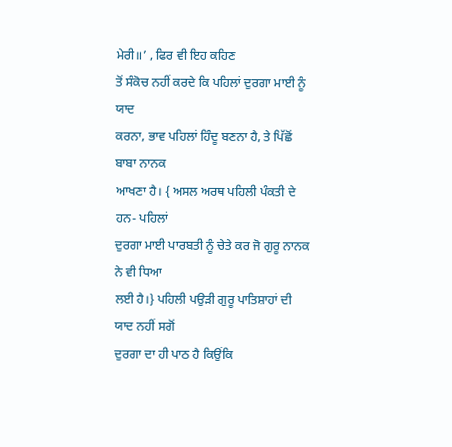ਮੇਰੀ॥’ , ਫਿਰ ਵੀ ਇਹ ਕਹਿਣ
ਤੋਂ ਸੰਕੋਚ ਨਹੀਂ ਕਰਦੇ ਕਿ ਪਹਿਲਾਂ ਦੁਰਗਾ ਮਾਈ ਨੂੰ ਯਾਦ
ਕਰਨਾ, ਭਾਵ ਪਹਿਲਾਂ ਹਿੰਦੂ ਬਣਨਾ ਹੈ, ਤੇ ਪਿੱਛੋਂ ਬਾਬਾ ਨਾਨਕ
ਆਖਣਾ ਹੈ। { ਅਸਲ ਅਰਥ ਪਹਿਲੀ ਪੰਕਤੀ ਦੇ ਹਨ- ਪਹਿਲਾਂ
ਦੁਰਗਾ ਮਾਈ ਪਾਰਬਤੀ ਨੂੰ ਚੇਤੇ ਕਰ ਜੋ ਗੁਰੂ ਨਾਨਕ ਨੇ ਵੀ ਧਿਆ
ਲਈ ਹੈ।} ਪਹਿਲੀ ਪਉੜੀ ਗੁਰੂ ਪਾਤਿਸ਼ਾਹਾਂ ਦੀ ਯਾਦ ਨਹੀਂ ਸਗੋਂ
ਦੁਰਗਾ ਦਾ ਹੀ ਪਾਠ ਹੈ ਕਿਉਂਕਿ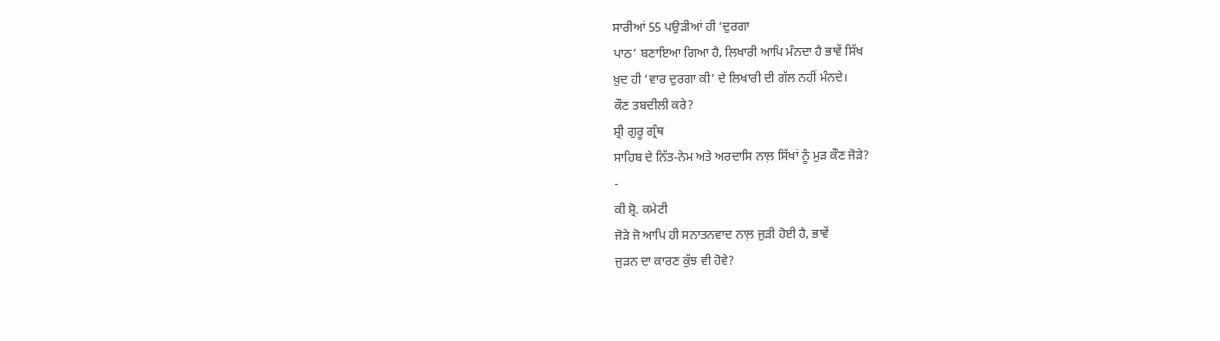ਸਾਰੀਆਂ 55 ਪਉੜੀਆਂ ਹੀ ‘ਦੁਰਗਾ
ਪਾਠ’ ਬਣਾਇਆ ਗਿਆ ਹੈ, ਲਿਖਾਰੀ ਆਪਿ ਮੰਨਦਾ ਹੈ ਭਾਵੇਂ ਸਿੱਖ
ਖ਼ੁਦ ਹੀ ‘ਵਾਰ ਦੁਰਗਾ ਕੀ’ ਦੇ ਲਿਖਾਰੀ ਦੀ ਗੱਲ ਨਹੀਂ ਮੰਨਦੇ।
ਕੌਣ ਤਬਦੀਲੀ ਕਰੇ?
ਸ਼੍ਰੀ ਗੁਰੂ ਗ੍ਰੰਥ
ਸਾਹਿਬ ਦੇ ਨਿੱਤ-ਨੇਮ ਅਤੇ ਅਰਦਾਸਿ ਨਾਲ਼ ਸਿੱਖਾਂ ਨੂੰ ਮੁੜ ਕੌਣ ਜੋੜੇ?
-
ਕੀ ਸ਼੍ਰੋ. ਕਮੇਟੀ
ਜੋੜੇ ਜੋ ਆਪਿ ਹੀ ਸਨਾਤਨਵਾਦ ਨਾਲ਼ ਜੁੜੀ ਹੋਈ ਹੈ, ਭਾਵੇਂ
ਜੁੜਨ ਦਾ ਕਾਰਣ ਕੁੱਝ ਵੀ ਹੋਵੇ?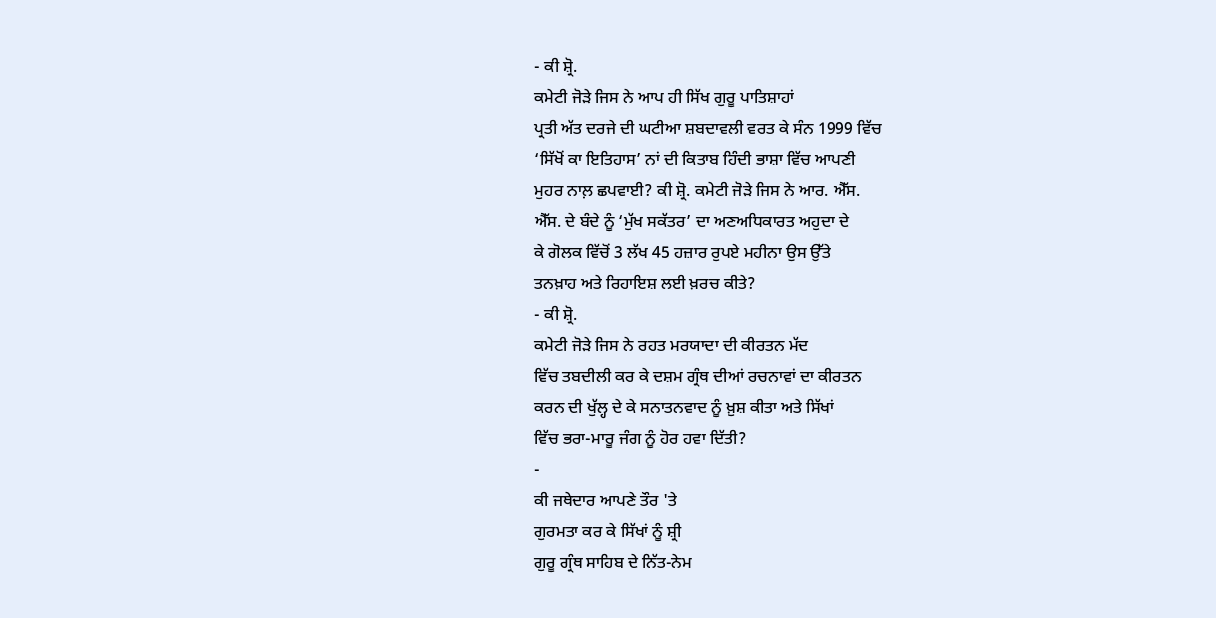- ਕੀ ਸ਼੍ਰੋ.
ਕਮੇਟੀ ਜੋੜੇ ਜਿਸ ਨੇ ਆਪ ਹੀ ਸਿੱਖ ਗੁਰੂ ਪਾਤਿਸ਼ਾਹਾਂ
ਪ੍ਰਤੀ ਅੱਤ ਦਰਜੇ ਦੀ ਘਟੀਆ ਸ਼ਬਦਾਵਲੀ ਵਰਤ ਕੇ ਸੰਨ 1999 ਵਿੱਚ
‘ਸਿੱਖੋਂ ਕਾ ਇਤਿਹਾਸ’ ਨਾਂ ਦੀ ਕਿਤਾਬ ਹਿੰਦੀ ਭਾਸ਼ਾ ਵਿੱਚ ਆਪਣੀ
ਮੁਹਰ ਨਾਲ਼ ਛਪਵਾਈ? ਕੀ ਸ਼੍ਰੋ. ਕਮੇਟੀ ਜੋੜੇ ਜਿਸ ਨੇ ਆਰ. ਐੱਸ.
ਐੱਸ. ਦੇ ਬੰਦੇ ਨੂੰ ‘ਮੁੱਖ ਸਕੱਤਰ’ ਦਾ ਅਣਅਧਿਕਾਰਤ ਅਹੁਦਾ ਦੇ
ਕੇ ਗੋਲਕ ਵਿੱਚੋਂ 3 ਲੱਖ 45 ਹਜ਼ਾਰ ਰੁਪਏ ਮਹੀਨਾ ਉਸ ਉੱਤੇ
ਤਨਖ਼ਾਹ ਅਤੇ ਰਿਹਾਇਸ਼ ਲਈ ਖ਼ਰਚ ਕੀਤੇ?
- ਕੀ ਸ਼੍ਰੋ.
ਕਮੇਟੀ ਜੋੜੇ ਜਿਸ ਨੇ ਰਹਤ ਮਰਯਾਦਾ ਦੀ ਕੀਰਤਨ ਮੱਦ
ਵਿੱਚ ਤਬਦੀਲੀ ਕਰ ਕੇ ਦਸ਼ਮ ਗ੍ਰੰਥ ਦੀਆਂ ਰਚਨਾਵਾਂ ਦਾ ਕੀਰਤਨ
ਕਰਨ ਦੀ ਖੁੱਲ੍ਹ ਦੇ ਕੇ ਸਨਾਤਨਵਾਦ ਨੂੰ ਖ਼ੁਸ਼ ਕੀਤਾ ਅਤੇ ਸਿੱਖਾਂ
ਵਿੱਚ ਭਰਾ-ਮਾਰੂ ਜੰਗ ਨੂੰ ਹੋਰ ਹਵਾ ਦਿੱਤੀ?
-
ਕੀ ਜਥੇਦਾਰ ਆਪਣੇ ਤੌਰ 'ਤੇ
ਗੁਰਮਤਾ ਕਰ ਕੇ ਸਿੱਖਾਂ ਨੂੰ ਸ਼੍ਰੀ
ਗੁਰੂ ਗ੍ਰੰਥ ਸਾਹਿਬ ਦੇ ਨਿੱਤ-ਨੇਮ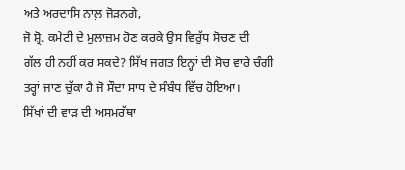ਅਤੇ ਅਰਦਾਸਿ ਨਾਲ਼ ਜੋੜਨਗੇ,
ਜੋ ਸ਼੍ਰੋ. ਕਮੇਟੀ ਦੇ ਮੁਲਾਜ਼ਮ ਹੋਣ ਕਰਕੇ ਉਸ ਵਿਰੁੱਧ ਸੋਚਣ ਦੀ
ਗੱਲ ਹੀ ਨਹੀਂ ਕਰ ਸਕਦੇ? ਸਿੱਖ ਜਗਤ ਇਨ੍ਹਾਂ ਦੀ ਸੋਚ ਵਾਰੇ ਚੰਗੀ
ਤਰ੍ਹਾਂ ਜਾਣ ਚੁੱਕਾ ਹੈ ਜੋ ਸੌਦਾ ਸਾਧ ਦੇ ਸੰਬੰਧ ਵਿੱਚ ਹੋਇਆ।
ਸਿੱਖਾਂ ਦੀ ਵਾੜ ਦੀ ਅਸਮਰੱਥਾ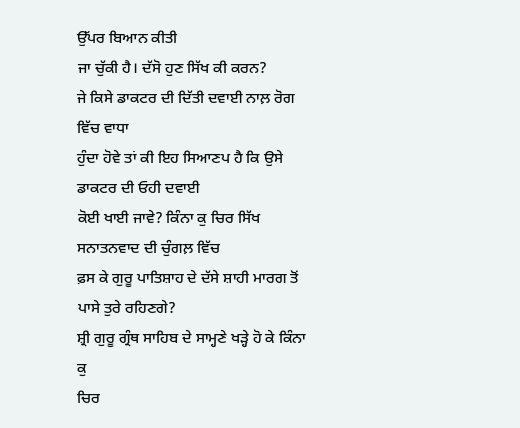ਉੱਪਰ ਬਿਆਨ ਕੀਤੀ
ਜਾ ਚੁੱਕੀ ਹੈ। ਦੱਸੋ ਹੁਣ ਸਿੱਖ ਕੀ ਕਰਨ?
ਜੇ ਕਿਸੇ ਡਾਕਟਰ ਦੀ ਦਿੱਤੀ ਦਵਾਈ ਨਾਲ਼ ਰੋਗ ਵਿੱਚ ਵਾਧਾ
ਹੁੰਦਾ ਹੋਵੇ ਤਾਂ ਕੀ ਇਹ ਸਿਆਣਪ ਹੈ ਕਿ ਉਸੇ ਡਾਕਟਰ ਦੀ ਓਹੀ ਦਵਾਈ
ਕੋਈ ਖਾਈ ਜਾਵੇ? ਕਿੰਨਾ ਕੁ ਚਿਰ ਸਿੱਖ ਸਨਾਤਨਵਾਦ ਦੀ ਚੁੰਗਲ਼ ਵਿੱਚ
ਫ਼ਸ ਕੇ ਗੁਰੂ ਪਾਤਿਸ਼ਾਹ ਦੇ ਦੱਸੇ ਸ਼ਾਹੀ ਮਾਰਗ ਤੋਂ ਪਾਸੇ ਤੁਰੇ ਰਹਿਣਗੇ?
ਸ਼੍ਰੀ ਗੁਰੂ ਗ੍ਰੰਥ ਸਾਹਿਬ ਦੇ ਸਾਮ੍ਹਣੇ ਖੜ੍ਹੇ ਹੋ ਕੇ ਕਿੰਨਾ ਕੁ
ਚਿਰ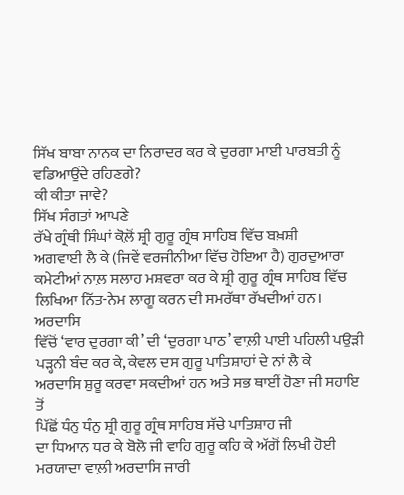ਸਿੱਖ ਬਾਬਾ ਨਾਨਕ ਦਾ ਨਿਰਾਦਰ ਕਰ ਕੇ ਦੁਰਗਾ ਮਾਈ ਪਾਰਬਤੀ ਨੂੰ
ਵਡਿਆਉਂਦੇ ਰਹਿਣਗੇ?
ਕੀ ਕੀਤਾ ਜਾਵੇ?
ਸਿੱਖ ਸੰਗਤਾਂ ਆਪਣੇ
ਰੱਖੇ ਗ੍ਰੰਥੀ ਸਿੰਘਾਂ ਕੋਲ਼ੋਂ ਸ਼੍ਰੀ ਗੁਰੂ ਗ੍ਰੰਥ ਸਾਹਿਬ ਵਿੱਚ ਬਖ਼ਸ਼ੀ
ਅਗਵਾਈ ਲੈ ਕੇ (ਜਿਵੇਂ ਵਰਜੀਨੀਆ ਵਿੱਚ ਹੋਇਆ ਹੈ) ਗੁਰਦੁਆਰਾ
ਕਮੇਟੀਆਂ ਨਾਲ਼ ਸਲਾਹ ਮਸ਼ਵਰਾ ਕਰ ਕੇ ਸ਼੍ਰੀ ਗੁਰੂ ਗ੍ਰੰਥ ਸਾਹਿਬ ਵਿੱਚ
ਲਿਖਿਆ ਨਿੱਤ-ਨੇਮ ਲਾਗੂ ਕਰਨ ਦੀ ਸਮਰੱਥਾ ਰੱਖਦੀਆਂ ਹਨ। ਅਰਦਾਸਿ
ਵਿੱਚੋਂ ‘ਵਾਰ ਦੁਰਗਾ ਕੀ’ ਦੀ ‘ਦੁਰਗਾ ਪਾਠ’ ਵਾਲ਼ੀ ਪਾਈ ਪਹਿਲੀ ਪਉੜੀ
ਪੜ੍ਹਨੀ ਬੰਦ ਕਰ ਕੇ, ਕੇਵਲ ਦਸ ਗੁਰੂ ਪਾਤਿਸ਼ਾਹਾਂ ਦੇ ਨਾਂ ਲੈ ਕੇ
ਅਰਦਾਸਿ ਸ਼ੁਰੂ ਕਰਵਾ ਸਕਦੀਆਂ ਹਨ ਅਤੇ ਸਭ ਥਾਈਂ ਹੋਣਾ ਜੀ ਸਹਾਇ ਤੋਂ
ਪਿੱਛੋਂ ਧੰਨੁ ਧੰਨੁ ਸ਼੍ਰੀ ਗੁਰੂ ਗ੍ਰੰਥ ਸਾਹਿਬ ਸੱਚੇ ਪਾਤਿਸ਼ਾਹ ਜੀ
ਦਾ ਧਿਆਨ ਧਰ ਕੇ ਬੋਲੋ ਜੀ ਵਾਹਿ ਗੁਰੂ ਕਹਿ ਕੇ ਅੱਗੋਂ ਲਿਖੀ ਹੋਈ
ਮਰਯਾਦਾ ਵਾਲ਼ੀ ਅਰਦਾਸਿ ਜਾਰੀ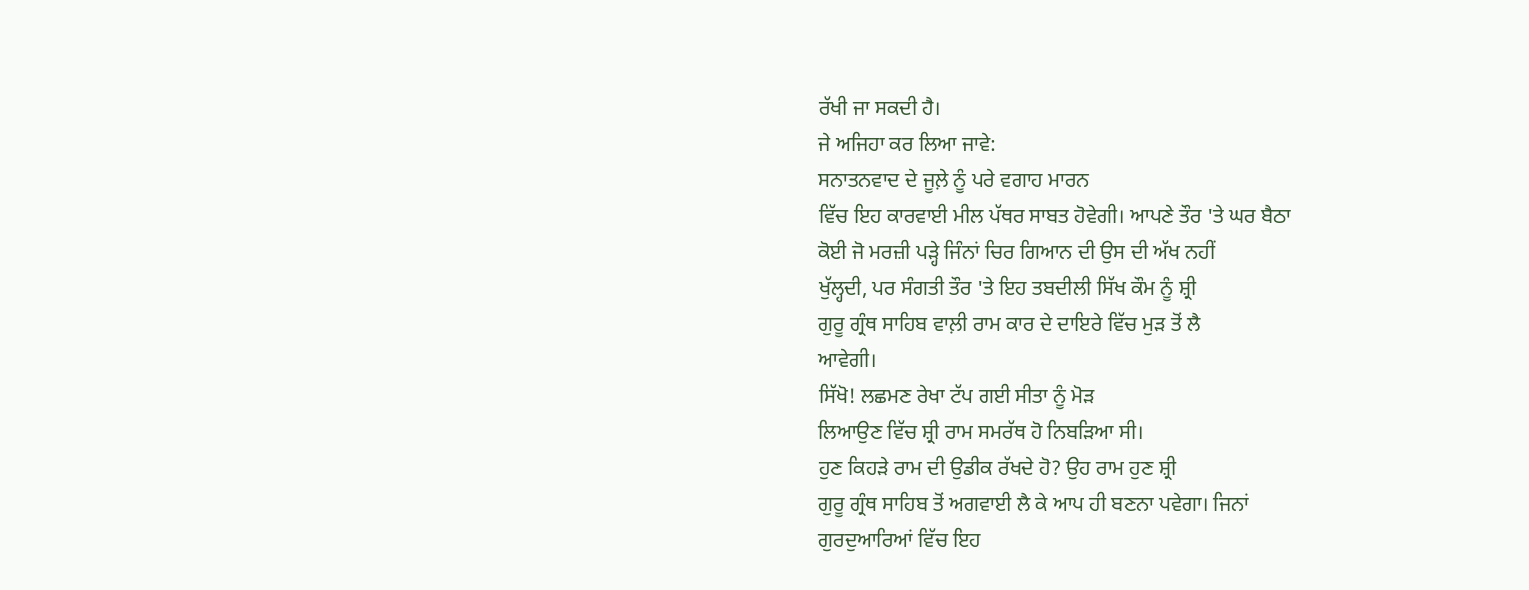ਰੱਖੀ ਜਾ ਸਕਦੀ ਹੈ।
ਜੇ ਅਜਿਹਾ ਕਰ ਲਿਆ ਜਾਵੇ:
ਸਨਾਤਨਵਾਦ ਦੇ ਜੂਲ਼ੇ ਨੂੰ ਪਰੇ ਵਗਾਹ ਮਾਰਨ
ਵਿੱਚ ਇਹ ਕਾਰਵਾਈ ਮੀਲ ਪੱਥਰ ਸਾਬਤ ਹੋਵੇਗੀ। ਆਪਣੇ ਤੌਰ 'ਤੇ ਘਰ ਬੈਠਾ
ਕੋਈ ਜੋ ਮਰਜ਼ੀ ਪੜ੍ਹੇ ਜਿੰਨਾਂ ਚਿਰ ਗਿਆਨ ਦੀ ਉਸ ਦੀ ਅੱਖ ਨਹੀਂ
ਖੁੱਲ੍ਹਦੀ, ਪਰ ਸੰਗਤੀ ਤੌਰ 'ਤੇ ਇਹ ਤਬਦੀਲੀ ਸਿੱਖ ਕੌਮ ਨੂੰ ਸ਼੍ਰੀ
ਗੁਰੂ ਗ੍ਰੰਥ ਸਾਹਿਬ ਵਾਲ਼ੀ ਰਾਮ ਕਾਰ ਦੇ ਦਾਇਰੇ ਵਿੱਚ ਮੁੜ ਤੋਂ ਲੈ
ਆਵੇਗੀ।
ਸਿੱਖੋ! ਲਛਮਣ ਰੇਖਾ ਟੱਪ ਗਈ ਸੀਤਾ ਨੂੰ ਮੋੜ
ਲਿਆਉਣ ਵਿੱਚ ਸ਼੍ਰੀ ਰਾਮ ਸਮਰੱਥ ਹੋ ਨਿਬੜਿਆ ਸੀ।
ਹੁਣ ਕਿਹੜੇ ਰਾਮ ਦੀ ਉਡੀਕ ਰੱਖਦੇ ਹੋ? ਉਹ ਰਾਮ ਹੁਣ ਸ਼੍ਰੀ
ਗੁਰੂ ਗ੍ਰੰਥ ਸਾਹਿਬ ਤੋਂ ਅਗਵਾਈ ਲੈ ਕੇ ਆਪ ਹੀ ਬਣਨਾ ਪਵੇਗਾ। ਜਿਨਾਂ
ਗੁਰਦੁਆਰਿਆਂ ਵਿੱਚ ਇਹ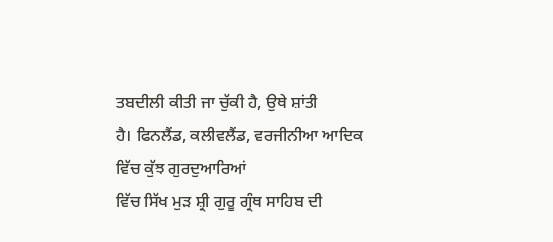ਤਬਦੀਲੀ ਕੀਤੀ ਜਾ ਚੁੱਕੀ ਹੈ, ਉਥੇ ਸ਼ਾਂਤੀ
ਹੈ। ਫਿਨਲੈਂਡ, ਕਲੀਵਲੈਂਡ, ਵਰਜੀਨੀਆ ਆਦਿਕ ਵਿੱਚ ਕੁੱਝ ਗੁਰਦੁਆਰਿਆਂ
ਵਿੱਚ ਸਿੱਖ ਮੁੜ ਸ਼੍ਰੀ ਗੁਰੂ ਗ੍ਰੰਥ ਸਾਹਿਬ ਦੀ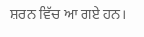ਸ਼ਰਨ ਵਿੱਚ ਆ ਗਏ ਹਨ।